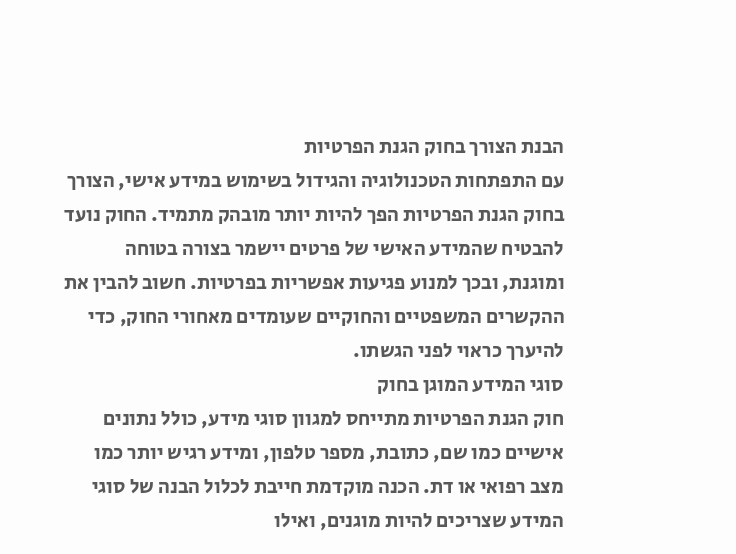הבנת הצורך בחוק הגנת הפרטיות
עם התפתחות הטכנולוגיה והגידול בשימוש במידע אישי, הצורך בחוק הגנת הפרטיות הפך להיות יותר מובהק מתמיד. החוק נועד להבטיח שהמידע האישי של פרטים יישמר בצורה בטוחה ומוגנת, ובכך למנוע פגיעות אפשריות בפרטיות. חשוב להבין את ההקשרים המשפטיים והחוקיים שעומדים מאחורי החוק, כדי להיערך כראוי לפני הגשתו.
סוגי המידע המוגן בחוק
חוק הגנת הפרטיות מתייחס למגוון סוגי מידע, כולל נתונים אישיים כמו שם, כתובת, מספר טלפון, ומידע רגיש יותר כמו מצב רפואי או דת. הכנה מוקדמת חייבת לכלול הבנה של סוגי המידע שצריכים להיות מוגנים, ואילו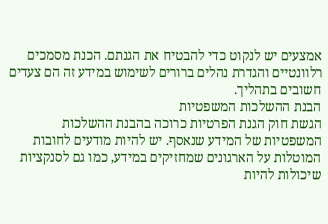אמצעים יש לנקוט כדי להבטיח את הגנתם. הכנת מסמכים רלוונטיים והגדרת נהלים ברורים לשימוש במידע זה הם צעדים חשובים בתהליך.
הבנת ההשלכות המשפטיות
הגשת חוק הגנת הפרטיות כרוכה בהבנת ההשלכות המשפטיות של המידע שנאסף. יש להיות מודעים לחובות המוטלות על הארגונים שמחזיקים במידע, כמו גם לסנקציות שיכולות להיות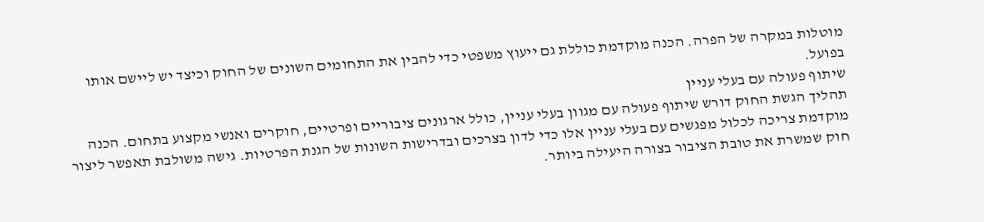מוטלות במקרה של הפרה. הכנה מוקדמת כוללת גם ייעוץ משפטי כדי להבין את התחומים השונים של החוק וכיצד יש ליישם אותו בפועל.
שיתוף פעולה עם בעלי עניין
תהליך הגשת החוק דורש שיתוף פעולה עם מגוון בעלי עניין, כולל ארגונים ציבוריים ופרטיים, חוקרים ואנשי מקצוע בתחום. הכנה מוקדמת צריכה לכלול מפגשים עם בעלי עניין אלו כדי לדון בצרכים ובדרישות השונות של הגנת הפרטיות. גישה משולבת תאפשר ליצור חוק שמשרת את טובת הציבור בצורה היעילה ביותר.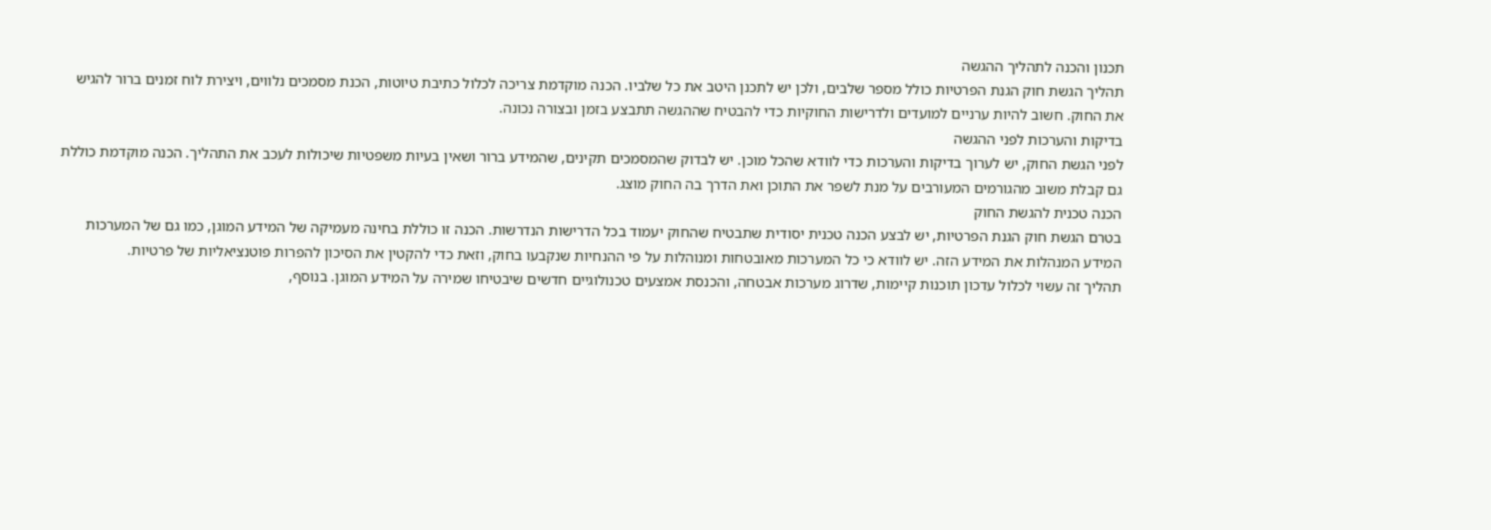תכנון והכנה לתהליך ההגשה
תהליך הגשת חוק הגנת הפרטיות כולל מספר שלבים, ולכן יש לתכנן היטב את כל שלביו. הכנה מוקדמת צריכה לכלול כתיבת טיוטות, הכנת מסמכים נלווים, ויצירת לוח זמנים ברור להגיש את החוק. חשוב להיות ערניים למועדים ולדרישות החוקיות כדי להבטיח שההגשה תתבצע בזמן ובצורה נכונה.
בדיקות והערכות לפני ההגשה
לפני הגשת החוק, יש לערוך בדיקות והערכות כדי לוודא שהכל מוכן. יש לבדוק שהמסמכים תקינים, שהמידע ברור ושאין בעיות משפטיות שיכולות לעכב את התהליך. הכנה מוקדמת כוללת גם קבלת משוב מהגורמים המעורבים על מנת לשפר את התוכן ואת הדרך בה החוק מוצג.
הכנה טכנית להגשת החוק
בטרם הגשת חוק הגנת הפרטיות, יש לבצע הכנה טכנית יסודית שתבטיח שהחוק יעמוד בכל הדרישות הנדרשות. הכנה זו כוללת בחינה מעמיקה של המידע המוגן, כמו גם של המערכות המידע המנהלות את המידע הזה. יש לוודא כי כל המערכות מאובטחות ומנוהלות על פי ההנחיות שנקבעו בחוק, וזאת כדי להקטין את הסיכון להפרות פוטנציאליות של פרטיות.
תהליך זה עשוי לכלול עדכון תוכנות קיימות, שדרוג מערכות אבטחה, והכנסת אמצעים טכנולוגיים חדשים שיבטיחו שמירה על המידע המוגן. בנוסף,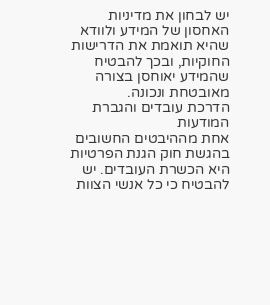יש לבחון את מדיניות האחסון של המידע ולוודא שהיא תואמת את הדרישות החוקיות, ובכך להבטיח שהמידע יאוחסן בצורה מאובטחת ונכונה.
הדרכת עובדים והגברת המודעות
אחת מההיבטים החשובים בהגשת חוק הגנת הפרטיות היא הכשרת העובדים. יש להבטיח כי כל אנשי הצוות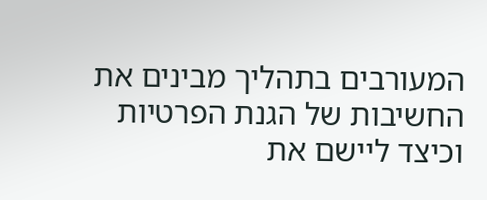המעורבים בתהליך מבינים את החשיבות של הגנת הפרטיות וכיצד ליישם את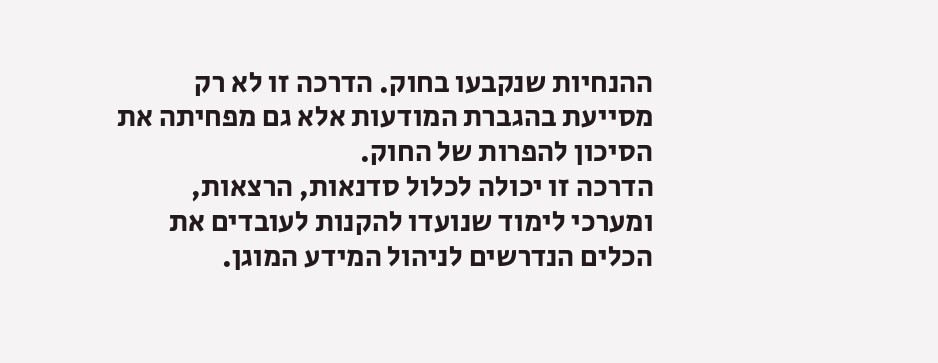ההנחיות שנקבעו בחוק. הדרכה זו לא רק מסייעת בהגברת המודעות אלא גם מפחיתה את הסיכון להפרות של החוק.
הדרכה זו יכולה לכלול סדנאות, הרצאות, ומערכי לימוד שנועדו להקנות לעובדים את הכלים הנדרשים לניהול המידע המוגן.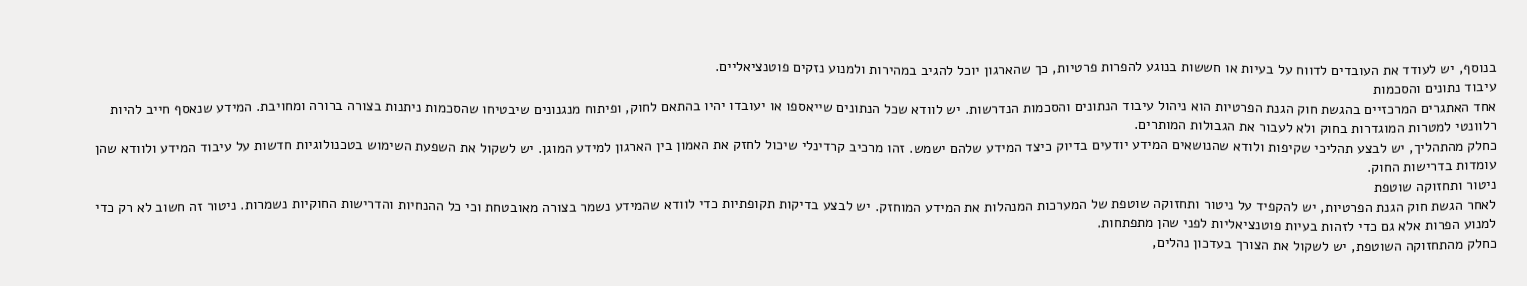בנוסף, יש לעודד את העובדים לדווח על בעיות או חששות בנוגע להפרות פרטיות, כך שהארגון יוכל להגיב במהירות ולמנוע נזקים פוטנציאליים.
עיבוד נתונים והסכמות
אחד האתגרים המרכזיים בהגשת חוק הגנת הפרטיות הוא ניהול עיבוד הנתונים והסכמות הנדרשות. יש לוודא שכל הנתונים שייאספו או יעובדו יהיו בהתאם לחוק, ופיתוח מנגנונים שיבטיחו שהסכמות ניתנות בצורה ברורה ומחויבת. המידע שנאסף חייב להיות רלוונטי למטרות המוגדרות בחוק ולא לעבור את הגבולות המותרים.
כחלק מהתהליך, יש לבצע תהליכי שקיפות ולודא שהנושאים המידע יודעים בדיוק כיצד המידע שלהם ישמש. זהו מרכיב קרדינלי שיכול לחזק את האמון בין הארגון למידע המוגן. יש לשקול את השפעת השימוש בטכנולוגיות חדשות על עיבוד המידע ולוודא שהן עומדות בדרישות החוק.
ניטור ותחזוקה שוטפת
לאחר הגשת חוק הגנת הפרטיות, יש להקפיד על ניטור ותחזוקה שוטפת של המערכות המנהלות את המידע המוחזק. יש לבצע בדיקות תקופתיות כדי לוודא שהמידע נשמר בצורה מאובטחת וכי כל ההנחיות והדרישות החוקיות נשמרות. ניטור זה חשוב לא רק כדי למנוע הפרות אלא גם כדי לזהות בעיות פוטנציאליות לפני שהן מתפתחות.
כחלק מהתחזוקה השוטפת, יש לשקול את הצורך בעדכון נהלים,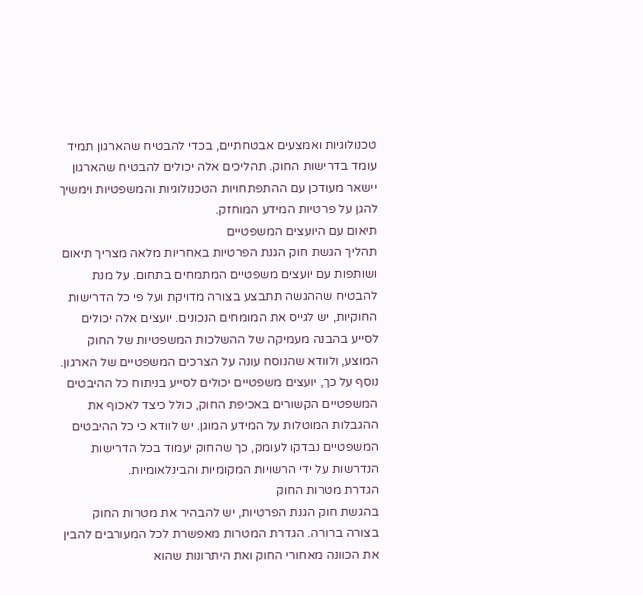טכנולוגיות ואמצעים אבטחתיים, בכדי להבטיח שהארגון תמיד עומד בדרישות החוק. תהליכים אלה יכולים להבטיח שהארגון יישאר מעודכן עם ההתפתחויות הטכנולוגיות והמשפטיות וימשיך להגן על פרטיות המידע המוחזק.
תיאום עם היועצים המשפטיים
תהליך הגשת חוק הגנת הפרטיות באחריות מלאה מצריך תיאום ושותפות עם יועצים משפטיים המתמחים בתחום. על מנת להבטיח שההגשה תתבצע בצורה מדויקת ועל פי כל הדרישות החוקיות, יש לגייס את המומחים הנכונים. יועצים אלה יכולים לסייע בהבנה מעמיקה של ההשלכות המשפטיות של החוק המוצע, ולוודא שהנוסח עונה על הצרכים המשפטיים של הארגון.
נוסף על כך, יועצים משפטיים יכולים לסייע בניתוח כל ההיבטים המשפטיים הקשורים באכיפת החוק, כולל כיצד לאכוף את ההגבלות המוטלות על המידע המוגן. יש לוודא כי כל ההיבטים המשפטיים נבדקו לעומק, כך שהחוק יעמוד בכל הדרישות הנדרשות על ידי הרשויות המקומיות והבינלאומיות.
הגדרת מטרות החוק
בהגשת חוק הגנת הפרטיות, יש להבהיר את מטרות החוק בצורה ברורה. הגדרת המטרות מאפשרת לכל המעורבים להבין את הכוונה מאחורי החוק ואת היתרונות שהוא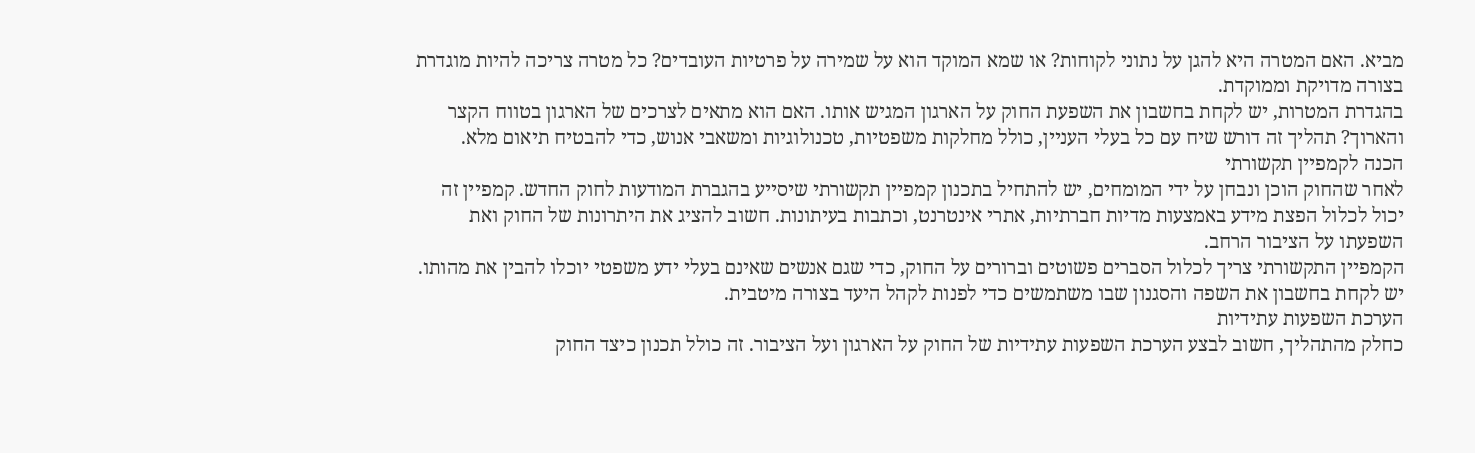מביא. האם המטרה היא להגן על נתוני לקוחות? או שמא המוקד הוא על שמירה על פרטיות העובדים? כל מטרה צריכה להיות מוגדרת בצורה מדויקת וממוקדת.
בהגדרת המטרות, יש לקחת בחשבון את השפעת החוק על הארגון המגיש אותו. האם הוא מתאים לצרכים של הארגון בטווח הקצר והארוך? תהליך זה דורש שיח עם כל בעלי העניין, כולל מחלקות משפטיות, טכנולוגיות ומשאבי אנוש, כדי להבטיח תיאום מלא.
הכנה לקמפיין תקשורתי
לאחר שהחוק הוכן ונבחן על ידי המומחים, יש להתחיל בתכנון קמפיין תקשורתי שיסייע בהגברת המודעות לחוק החדש. קמפיין זה יכול לכלול הפצת מידע באמצעות מדיות חברתיות, אתרי אינטרנט, וכתבות בעיתונות. חשוב להציג את היתרונות של החוק ואת השפעתו על הציבור הרחב.
הקמפיין התקשורתי צריך לכלול הסברים פשוטים וברורים על החוק, כדי שגם אנשים שאינם בעלי ידע משפטי יוכלו להבין את מהותו. יש לקחת בחשבון את השפה והסגנון שבו משתמשים כדי לפנות לקהל היעד בצורה מיטבית.
הערכת השפעות עתידיות
כחלק מהתהליך, חשוב לבצע הערכת השפעות עתידיות של החוק על הארגון ועל הציבור. זה כולל תכנון כיצד החוק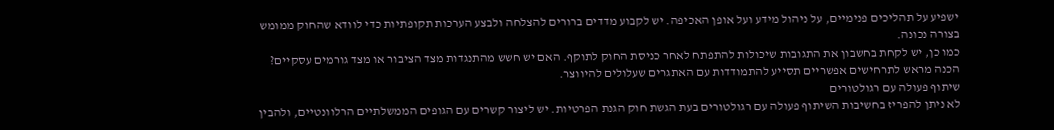ישפיע על תהליכים פנימיים, על ניהול מידע ועל אופן האכיפה. יש לקבוע מדדים ברורים להצלחה ולבצע הערכות תקופתיות כדי לוודא שהחוק ממומש בצורה נכונה.
כמו כן, יש לקחת בחשבון את התגובות שיכולות להתפתח לאחר כניסת החוק לתוקף. האם יש חשש מהתנגדות מצד הציבור או מצד גורמים עסקיים? הכנה מראש לתרחישים אפשריים תסייע להתמודדות עם האתגרים שעלולים להיווצר.
שיתוף פעולה עם רגולטורים
לא ניתן להפריז בחשיבות השיתוף פעולה עם רגולטורים בעת הגשת חוק הגנת הפרטיות. יש ליצור קשרים עם הגופים הממשלתיים הרלוונטיים, ולהבין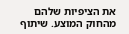את הציפיות שלהם מהחוק המוצע. שיתוף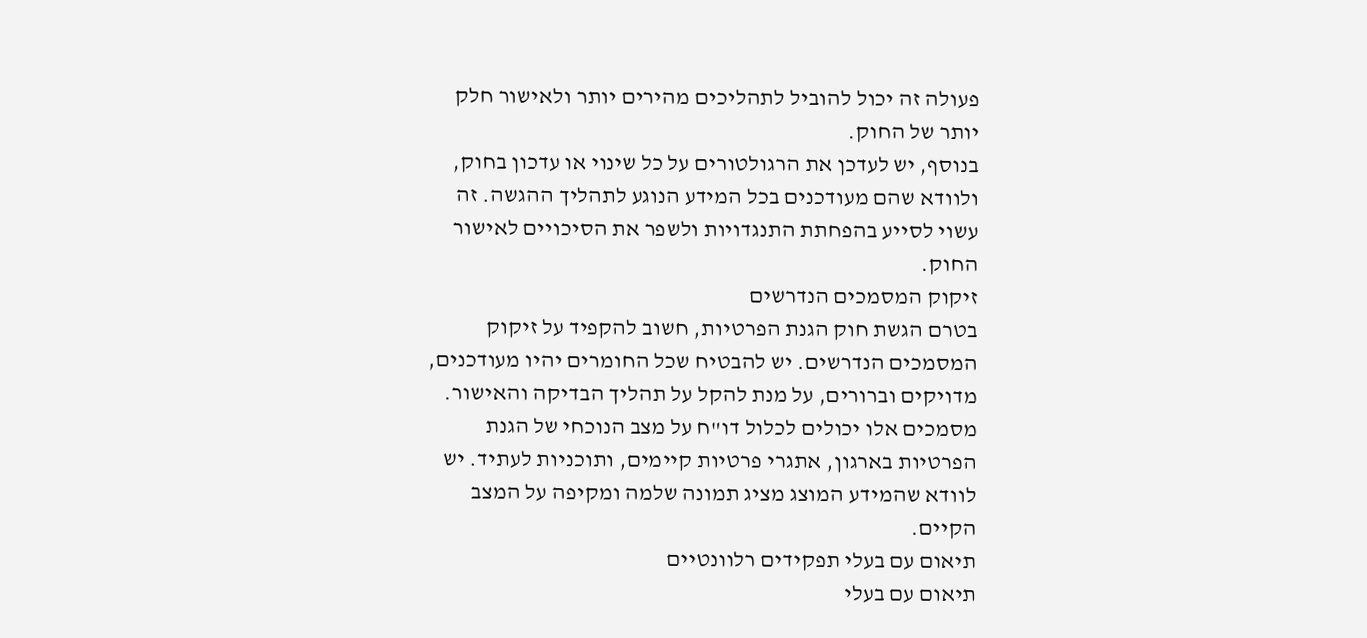פעולה זה יכול להוביל לתהליכים מהירים יותר ולאישור חלק יותר של החוק.
בנוסף, יש לעדכן את הרגולטורים על כל שינוי או עדכון בחוק, ולוודא שהם מעודכנים בכל המידע הנוגע לתהליך ההגשה. זה עשוי לסייע בהפחתת התנגדויות ולשפר את הסיכויים לאישור החוק.
זיקוק המסמכים הנדרשים
בטרם הגשת חוק הגנת הפרטיות, חשוב להקפיד על זיקוק המסמכים הנדרשים. יש להבטיח שכל החומרים יהיו מעודכנים, מדויקים וברורים, על מנת להקל על תהליך הבדיקה והאישור. מסמכים אלו יכולים לכלול דו"ח על מצב הנוכחי של הגנת הפרטיות בארגון, אתגרי פרטיות קיימים, ותוכניות לעתיד. יש לוודא שהמידע המוצג מציג תמונה שלמה ומקיפה על המצב הקיים.
תיאום עם בעלי תפקידים רלוונטיים
תיאום עם בעלי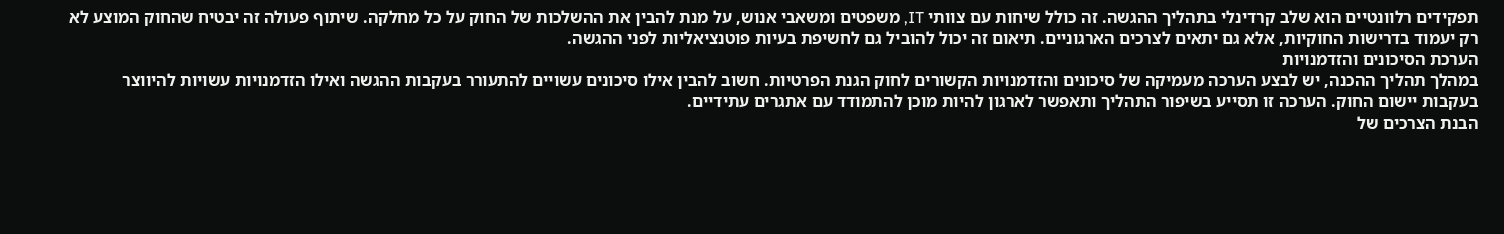תפקידים רלוונטיים הוא שלב קרדינלי בתהליך ההגשה. זה כולל שיחות עם צוותי IT, משפטים ומשאבי אנוש, על מנת להבין את ההשלכות של החוק על כל מחלקה. שיתוף פעולה זה יבטיח שהחוק המוצע לא רק יעמוד בדרישות החוקיות, אלא גם יתאים לצרכים הארגוניים. תיאום זה יכול להוביל גם לחשיפת בעיות פוטנציאליות לפני ההגשה.
הערכת הסיכונים והזדמנויות
במהלך תהליך ההכנה, יש לבצע הערכה מעמיקה של סיכונים והזדמנויות הקשורים לחוק הגנת הפרטיות. חשוב להבין אילו סיכונים עשויים להתעורר בעקבות ההגשה ואילו הזדמנויות עשויות להיווצר בעקבות יישום החוק. הערכה זו תסייע בשיפור התהליך ותאפשר לארגון להיות מוכן להתמודד עם אתגרים עתידיים.
הבנת הצרכים של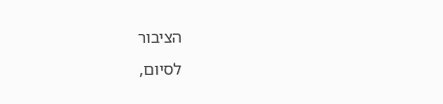הציבור
לסיום,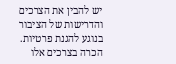יש להבין את הצרכים והדרישות של הציבור בנוגע להגנת פרטיות. הכרה בצרכים אלו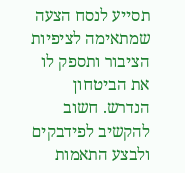תסייע לנסח הצעה שמתאימה לציפיות הציבור ותספק לו את הביטחון הנדרש. חשוב להקשיב לפידבקים ולבצע התאמות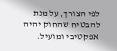לפי הצורך, על מנת להבטיח שהחוק יהיה אפקטיבי ומועיל.